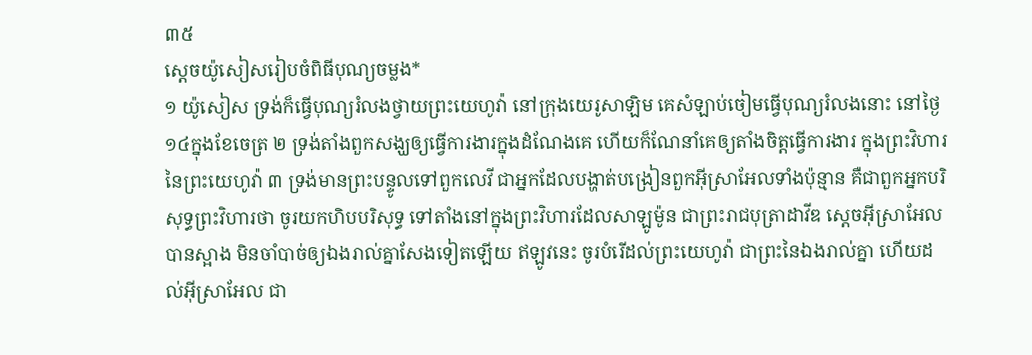៣៥
ស្តេចយ៉ូសៀសរៀបចំពិធីបុណ្យចម្លង*
១ យ៉ូសៀស ទ្រង់ក៏ធ្វើបុណ្យរំលងថ្វាយព្រះយេហូវ៉ា នៅក្រុងយេរូសាឡិម គេសំឡាប់ចៀមធ្វើបុណ្យរំលងនោះ នៅថ្ងៃ១៤ក្នុងខែចេត្រ ២ ទ្រង់តាំងពួកសង្ឃឲ្យធ្វើការងារក្នុងដំណែងគេ ហើយក៏ណែនាំគេឲ្យតាំងចិត្តធ្វើការងារ ក្នុងព្រះវិហារនៃព្រះយេហូវ៉ា ៣ ទ្រង់មានព្រះបន្ទូលទៅពួកលេវី ជាអ្នកដែលបង្ហាត់បង្រៀនពួកអ៊ីស្រាអែលទាំងប៉ុន្មាន គឺជាពួកអ្នកបរិសុទ្ធព្រះវិហារថា ចូរយកហិបបរិសុទ្ធ ទៅតាំងនៅក្នុងព្រះវិហារដែលសាឡូម៉ូន ជាព្រះរាជបុត្រាដាវីឌ ស្តេចអ៊ីស្រាអែលបានស្អាង មិនចាំបាច់ឲ្យឯងរាល់គ្នាសែងទៀតឡើយ ឥឡូវនេះ ចូរបំរើដល់ព្រះយេហូវ៉ា ជាព្រះនៃឯងរាល់គ្នា ហើយដល់អ៊ីស្រាអែល ជា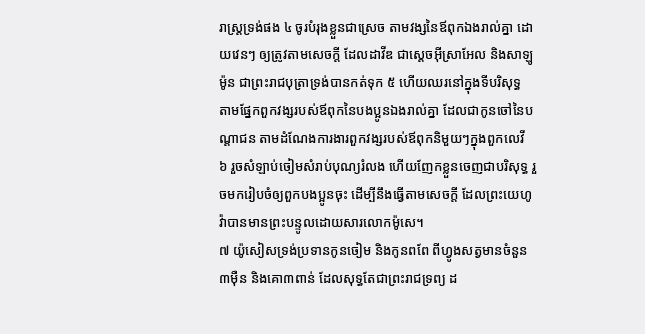រាស្ត្រទ្រង់ផង ៤ ចូរបំរុងខ្លួនជាស្រេច តាមវង្សនៃឪពុកឯងរាល់គ្នា ដោយវេនៗ ឲ្យត្រូវតាមសេចក្តី ដែលដាវីឌ ជាស្តេចអ៊ីស្រាអែល និងសាឡូម៉ូន ជាព្រះរាជបុត្រាទ្រង់បានកត់ទុក ៥ ហើយឈរនៅក្នុងទីបរិសុទ្ធ តាមផ្នែកពួកវង្សរបស់ឪពុកនៃបងប្អូនឯងរាល់គ្នា ដែលជាកូនចៅនៃបណ្តាជន តាមដំណែងការងារពួកវង្សរបស់ឪពុកនិមួយៗក្នុងពួកលេវី ៦ រួចសំឡាប់ចៀមសំរាប់បុណ្យរំលង ហើយញែកខ្លួនចេញជាបរិសុទ្ធ រួចមករៀបចំឲ្យពួកបងប្អូនចុះ ដើម្បីនឹងធ្វើតាមសេចក្តី ដែលព្រះយេហូវ៉ាបានមានព្រះបន្ទូលដោយសារលោកម៉ូសេ។
៧ យ៉ូសៀសទ្រង់ប្រទានកូនចៀម និងកូនពពែ ពីហ្វូងសត្វមានចំនួន៣ម៉ឺន និងគោ៣ពាន់ ដែលសុទ្ធតែជាព្រះរាជទ្រព្យ ដ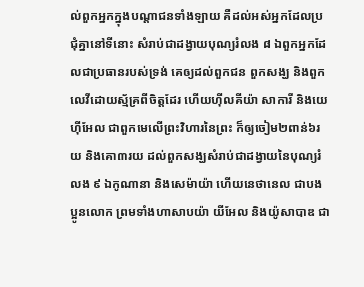ល់ពួកអ្នកក្នុងបណ្តាជនទាំងឡាយ គឺដល់អស់អ្នកដែលប្រជុំគ្នានៅទីនោះ សំរាប់ជាដង្វាយបុណ្យរំលង ៨ ឯពួកអ្នកដែលជាប្រធានរបស់ទ្រង់ គេឲ្យដល់ពួកជន ពួកសង្ឃ និងពួកលេវីដោយស្ម័គ្រពីចិត្តដែរ ហើយហ៊ីលគីយ៉ា សាការី និងយេហ៊ីអែល ជាពួកមេលើព្រះវិហារនៃព្រះ ក៏ឲ្យចៀម២ពាន់៦រយ និងគោ៣រយ ដល់ពួកសង្ឃសំរាប់ជាដង្វាយនៃបុណ្យរំលង ៩ ឯកូណានា និងសេម៉ាយ៉ា ហើយនេថានេល ជាបងប្អូនលោក ព្រមទាំងហាសាបយ៉ា យីអែល និងយ៉ូសាបាឌ ជា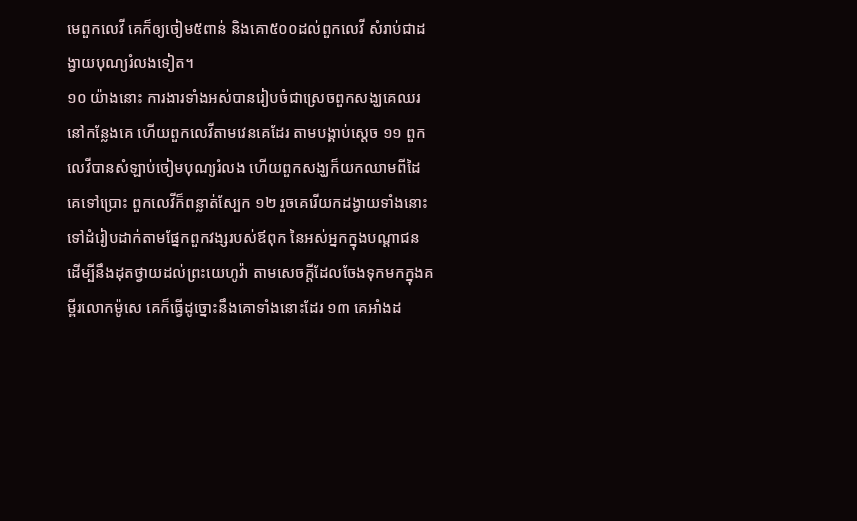មេពួកលេវី គេក៏ឲ្យចៀម៥ពាន់ និងគោ៥០០ដល់ពួកលេវី សំរាប់ជាដង្វាយបុណ្យរំលងទៀត។
១០ យ៉ាងនោះ ការងារទាំងអស់បានរៀបចំជាស្រេចពួកសង្ឃគេឈរនៅកន្លែងគេ ហើយពួកលេវីតាមវេនគេដែរ តាមបង្គាប់ស្តេច ១១ ពួកលេវីបានសំឡាប់ចៀមបុណ្យរំលង ហើយពួកសង្ឃក៏យកឈាមពីដៃគេទៅប្រោះ ពួកលេវីក៏ពន្លាត់ស្បែក ១២ រួចគេរើយកដង្វាយទាំងនោះ ទៅដំរៀបដាក់តាមផ្នែកពួកវង្សរបស់ឪពុក នៃអស់អ្នកក្នុងបណ្តាជន ដើម្បីនឹងដុតថ្វាយដល់ព្រះយេហូវ៉ា តាមសេចក្តីដែលចែងទុកមកក្នុងគម្ពីរលោកម៉ូសេ គេក៏ធ្វើដូច្នោះនឹងគោទាំងនោះដែរ ១៣ គេអាំងដ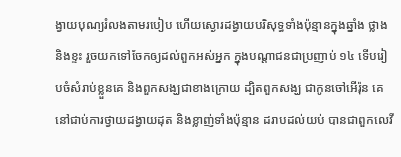ង្វាយបុណ្យរំលងតាមរបៀប ហើយស្ងោរដង្វាយបរិសុទ្ធទាំងប៉ុន្មានក្នុងឆ្នាំង ថ្លាង និងខ្ទះ រួចយកទៅចែកឲ្យដល់ពួកអស់អ្នក ក្នុងបណ្តាជនជាប្រញាប់ ១៤ ទើបរៀបចំសំរាប់ខ្លួនគេ និងពួកសង្ឃជាខាងក្រោយ ដ្បិតពួកសង្ឃ ជាកូនចៅអើរ៉ុន គេនៅជាប់ការថ្វាយដង្វាយដុត និងខ្លាញ់ទាំងប៉ុន្មាន ដរាបដល់យប់ បានជាពួកលេវី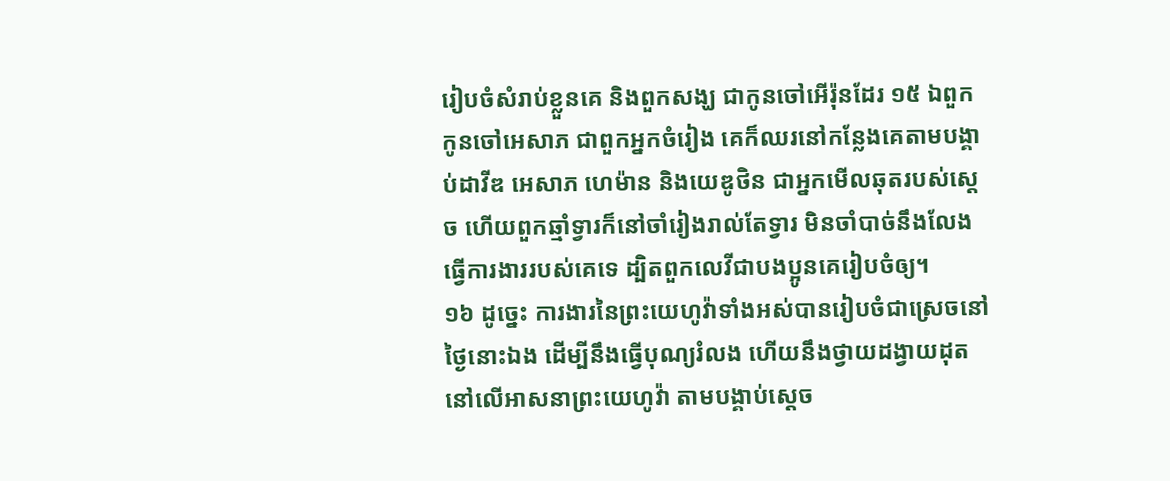រៀបចំសំរាប់ខ្លួនគេ និងពួកសង្ឃ ជាកូនចៅអើរ៉ុនដែរ ១៥ ឯពួកកូនចៅអេសាភ ជាពួកអ្នកចំរៀង គេក៏ឈរនៅកន្លែងគេតាមបង្គាប់ដាវីឌ អេសាភ ហេម៉ាន និងយេឌូថិន ជាអ្នកមើលឆុតរបស់ស្តេច ហើយពួកឆ្មាំទ្វារក៏នៅចាំរៀងរាល់តែទ្វារ មិនចាំបាច់នឹងលែងធ្វើការងាររបស់គេទេ ដ្បិតពួកលេវីជាបងប្អូនគេរៀបចំឲ្យ។
១៦ ដូច្នេះ ការងារនៃព្រះយេហូវ៉ាទាំងអស់បានរៀបចំជាស្រេចនៅថ្ងៃនោះឯង ដើម្បីនឹងធ្វើបុណ្យរំលង ហើយនឹងថ្វាយដង្វាយដុត នៅលើអាសនាព្រះយេហូវ៉ា តាមបង្គាប់ស្តេច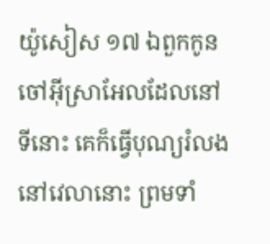យ៉ូសៀស ១៧ ឯពួកកូនចៅអ៊ីស្រាអែលដែលនៅទីនោះ គេក៏ធ្វើបុណ្យរំលងនៅវេលានោះ ព្រមទាំ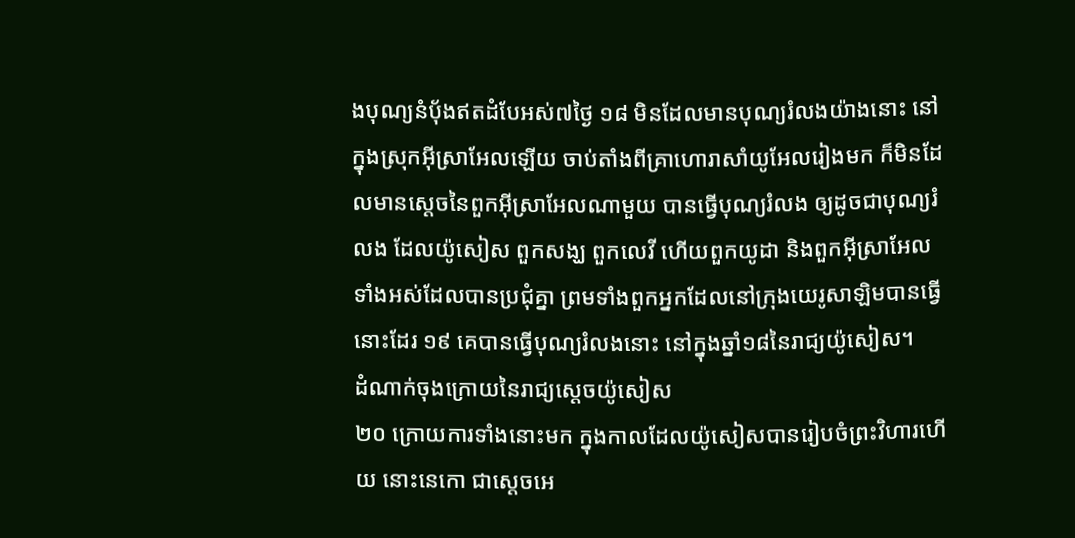ងបុណ្យនំបុ័ងឥតដំបែអស់៧ថ្ងៃ ១៨ មិនដែលមានបុណ្យរំលងយ៉ាងនោះ នៅក្នុងស្រុកអ៊ីស្រាអែលឡើយ ចាប់តាំងពីគ្រាហោរាសាំយូអែលរៀងមក ក៏មិនដែលមានស្តេចនៃពួកអ៊ីស្រាអែលណាមួយ បានធ្វើបុណ្យរំលង ឲ្យដូចជាបុណ្យរំលង ដែលយ៉ូសៀស ពួកសង្ឃ ពួកលេវី ហើយពួកយូដា និងពួកអ៊ីស្រាអែលទាំងអស់ដែលបានប្រជុំគ្នា ព្រមទាំងពួកអ្នកដែលនៅក្រុងយេរូសាឡិមបានធ្វើនោះដែរ ១៩ គេបានធ្វើបុណ្យរំលងនោះ នៅក្នុងឆ្នាំ១៨នៃរាជ្យយ៉ូសៀស។
ដំណាក់ចុងក្រោយនៃរាជ្យស្តេចយ៉ូសៀស
២០ ក្រោយការទាំងនោះមក ក្នុងកាលដែលយ៉ូសៀសបានរៀបចំព្រះវិហារហើយ នោះនេកោ ជាស្តេចអេ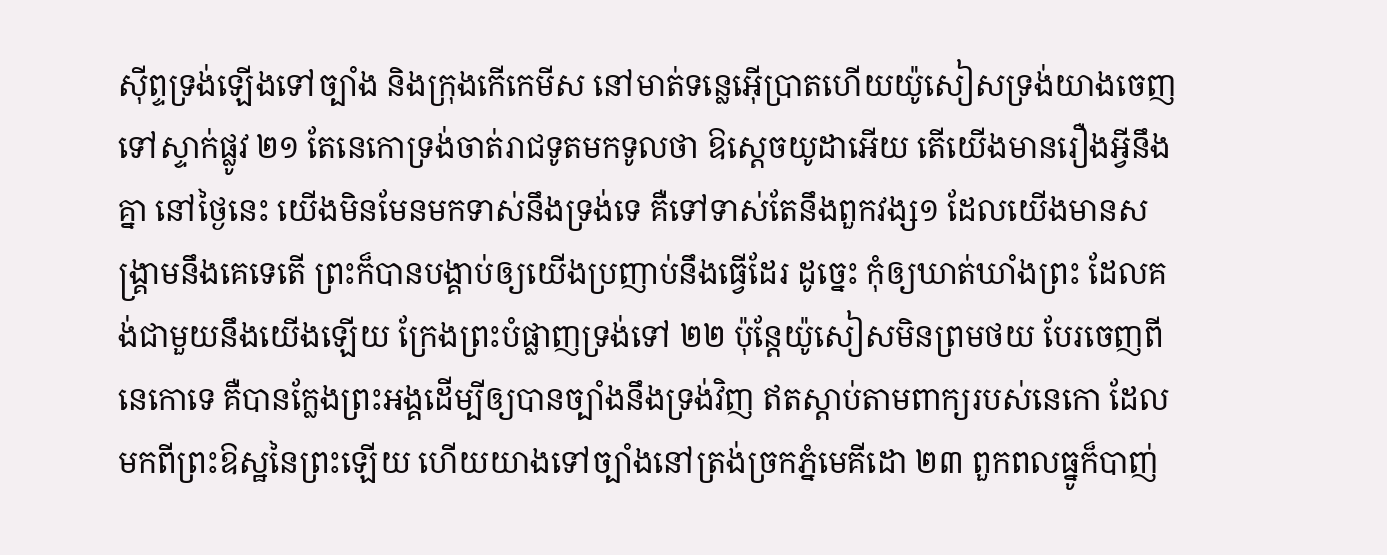ស៊ីព្ទទ្រង់ឡើងទៅច្បាំង និងក្រុងកើកេមីស នៅមាត់ទន្លេអ៊ើប្រាតហើយយ៉ូសៀសទ្រង់យាងចេញទៅស្ទាក់ផ្លូវ ២១ តែនេកោទ្រង់ចាត់រាជទូតមកទូលថា ឱស្តេចយូដាអើយ តើយើងមានរឿងអ្វីនឹងគ្នា នៅថ្ងៃនេះ យើងមិនមែនមកទាស់នឹងទ្រង់ទេ គឺទៅទាស់តែនឹងពួកវង្ស១ ដែលយើងមានសង្គ្រាមនឹងគេទេតើ ព្រះក៏បានបង្គាប់ឲ្យយើងប្រញាប់នឹងធ្វើដែរ ដូច្នេះ កុំឲ្យឃាត់ឃាំងព្រះ ដែលគង់ជាមួយនឹងយើងឡើយ ក្រែងព្រះបំផ្លាញទ្រង់ទៅ ២២ ប៉ុន្តែយ៉ូសៀសមិនព្រមថយ បែរចេញពីនេកោទេ គឺបានក្លែងព្រះអង្គដើម្បីឲ្យបានច្បាំងនឹងទ្រង់វិញ ឥតស្តាប់តាមពាក្យរបស់នេកោ ដែលមកពីព្រះឱស្ឋនៃព្រះឡើយ ហើយយាងទៅច្បាំងនៅត្រង់ច្រកភ្នំមេគីដោ ២៣ ពួកពលធ្នូក៏បាញ់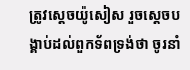ត្រូវស្តេចយ៉ូសៀស រួចស្តេចបង្គាប់ដល់ពួកទ័ពទ្រង់ថា ចូរនាំ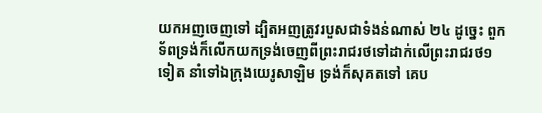យកអញចេញទៅ ដ្បិតអញត្រូវរបួសជាទំងន់ណាស់ ២៤ ដូច្នេះ ពួកទ័ពទ្រង់ក៏លើកយកទ្រង់ចេញពីព្រះរាជរថទៅដាក់លើព្រះរាជរថ១ទៀត នាំទៅឯក្រុងយេរូសាឡិម ទ្រង់ក៏សុគតទៅ គេប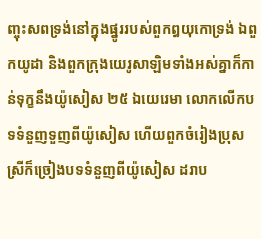ញ្ចុះសពទ្រង់នៅក្នុងផ្នូររបស់ពួកឰយុកោទ្រង់ ឯពួកយូដា និងពួកក្រុងយេរូសាឡិមទាំងអស់គ្នាក៏កាន់ទុក្ខនឹងយ៉ូសៀស ២៥ ឯយេរេមា លោកលើកបទទំនួញទួញពីយ៉ូសៀស ហើយពួកចំរៀងប្រុសស្រីក៏ច្រៀងបទទំនួញពីយ៉ូសៀស ដរាប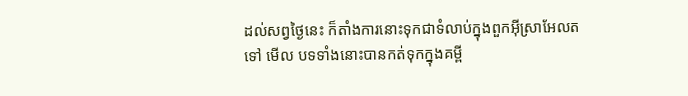ដល់សព្វថ្ងៃនេះ ក៏តាំងការនោះទុកជាទំលាប់ក្នុងពួកអ៊ីស្រាអែលតទៅ មើល បទទាំងនោះបានកត់ទុកក្នុងគម្ពី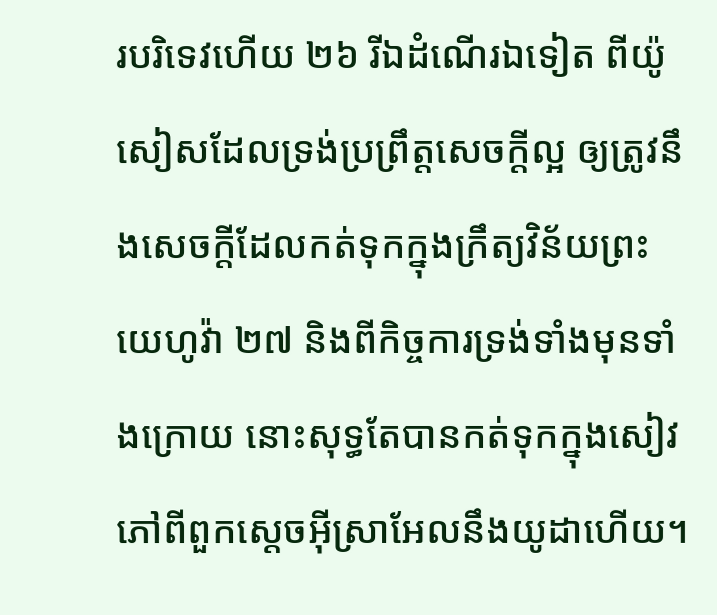របរិទេវហើយ ២៦ រីឯដំណើរឯទៀត ពីយ៉ូសៀសដែលទ្រង់ប្រព្រឹត្តសេចក្តីល្អ ឲ្យត្រូវនឹងសេចក្តីដែលកត់ទុកក្នុងក្រឹត្យវិន័យព្រះយេហូវ៉ា ២៧ និងពីកិច្ចការទ្រង់ទាំងមុនទាំងក្រោយ នោះសុទ្ធតែបានកត់ទុកក្នុងសៀវភៅពីពួកស្តេចអ៊ីស្រាអែលនឹងយូដាហើយ។